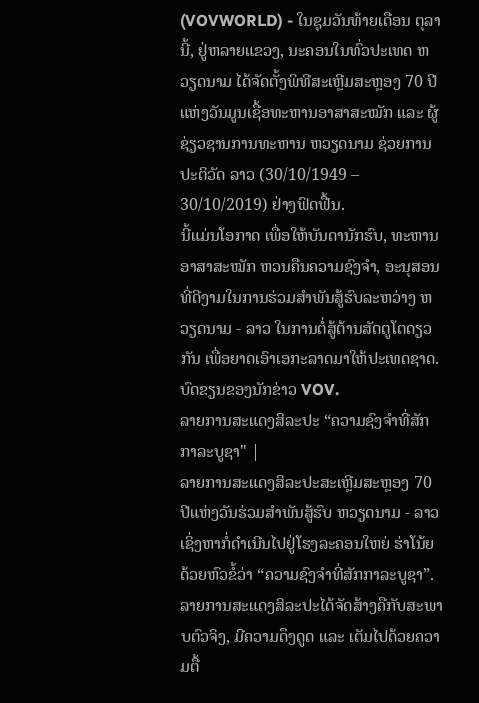(VOVWORLD) - ໃນຊຸມວັນທ້າຍເດືອນ ຕຸລາ ນີ້, ຢູ່ຫລາຍແຂວງ, ນະຄອນໃນທົ່ວປະເທດ ຫວຽດນາມ ໄດ້ຈັດຕັ້ງພິທີສະເຫຼີມສະຫຼອງ 70 ປີແຫ່ງວັນມູນເຊື້ອທະຫານອາສາສະໝັກ ແລະ ຜູ້ຊ່ຽວຊານການທະຫານ ຫວຽດນາມ ຊ່ວຍການປະຕິວັດ ລາວ (30/10/1949 – 30/10/2019) ຢ່າງຟົດຟື້ນ.
ນີ້ແມ່ນໂອກາດ ເພື່ອໃຫ້ບັນດານັກຮົບ, ທະຫານອາສາສະໝັກ ຫວນຄືນຄວາມຊົງຈຳ, ອະນຸສອນທີ່ດີງາມໃນການຮ່ວມສຳພັນສູ້ຮົບລະຫວ່າງ ຫວຽດນາມ - ລາວ ໃນການຕໍ່ສູ້ຕ້ານສັດຕູໂຕດຽວກັນ ເພື່ອຍາດເອົາເອກະລາດມາໃຫ້ປະເທດຊາດ. ບົດຂຽນຂອງນັກຂ່າວ VOV.
ລາຍການສະແດງສິລະປະ “ຄວາມຊົງຈຳທີ່ສັກກາລະບູຊາ" |
ລາຍການສະແດງສິລະປະສະເຫຼີມສະຫຼອງ 70 ປີແຫ່ງວັນຮ່ວມສຳພັນສູ້ຮົບ ຫວຽດນາມ - ລາວ ເຊິ່ງຫາກໍ່ດຳເນີນໄປຢູ່ໂຮງລະຄອນໃຫຍ່ ຮ່າໂນ້ຍ ດ້ວຍຫົວຂໍ້ວ່າ “ຄວາມຊົງຈຳທີ່ສັກກາລະບູຊາ”. ລາຍການສະແດງສິລະປະໄດ້ຈັດສ້າງຄືກັບສະພາບຕົວຈິງ, ມີຄວາມດຶງດູດ ແລະ ເຕັມໄປດ້ວຍຄວາມຕື້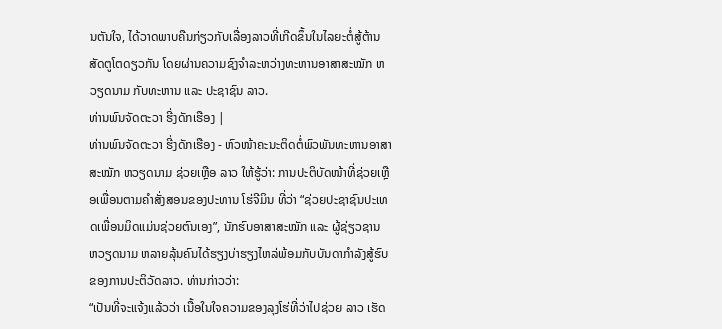ນຕັນໃຈ, ໄດ້ວາດພາບຄືນກ່ຽວກັບເລື່ອງລາວທີ່ເກີດຂຶ້ນໃນໄລຍະຕໍ່ສູ້ຕ້ານສັດຕູໂຕດຽວກັນ ໂດຍຜ່ານຄວາມຊົງຈຳລະຫວ່າງທະຫານອາສາສະໝັກ ຫວຽດນາມ ກັບທະຫານ ແລະ ປະຊາຊົນ ລາວ.
ທ່ານພົນຈັດຕະວາ ຮີ່ງດັກເຮືອງ |
ທ່ານພົນຈັດຕະວາ ຮີ່ງດັກເຮືອງ - ຫົວໜ້າຄະນະຕິດຕໍ່ພົວພັນທະຫານອາສາສະໝັກ ຫວຽດນາມ ຊ່ວຍເຫຼືອ ລາວ ໃຫ້ຮູ້ວ່າ: ການປະຕິບັດໜ້າທີ່ຊ່ວຍເຫຼືອເພື່ອນຕາມຄຳສັ່ງສອນຂອງປະທານ ໂຮ່ຈີມິນ ທີ່ວ່າ “ຊ່ວຍປະຊາຊົນປະເທດເພື່ອນມິດແມ່ນຊ່ວຍຕົນເອງ”, ນັກຮົບອາສາສະໝັກ ແລະ ຜູ້ຊ່ຽວຊານ ຫວຽດນາມ ຫລາຍລຸ້ນຄົນໄດ້ຮຽງບ່າຮຽງໄຫລ່ພ້ອມກັບບັນດາກຳລັງສູ້ຮົບຂອງການປະຕິວັດລາວ. ທ່ານກ່າວວ່າ:
“ເປັນທີ່ຈະແຈ້ງແລ້ວວ່າ ເນື້ອໃນໃຈຄວາມຂອງລຸງໂຮ່ທີ່ວ່າໄປຊ່ວຍ ລາວ ເຮັດ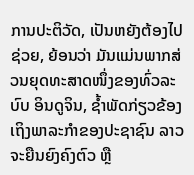ການປະຕິວັດ, ເປັນຫຍັງຕ້ອງໄປຊ່ວຍ, ຍ້ອນວ່າ ມັນແມ່ນພາກສ່ວນຍຸດທະສາດໜຶ່ງຂອງທົ່ວລະບົບ ອິນດູຈິນ, ຊ້ຳພັດກ່ຽວຂ້ອງເຖິງພາລະກຳຂອງປະຊາຊົນ ລາວ ຈະຍືນຍົງຄົງຕົວ ຫຼື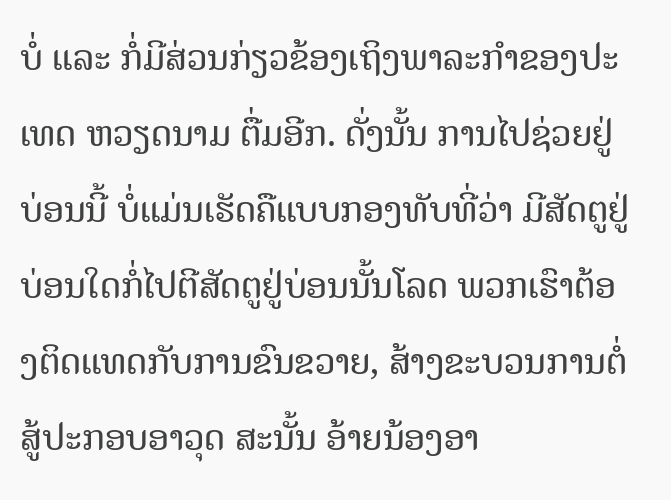ບໍ່ ແລະ ກໍ່ມີສ່ວນກ່ຽວຂ້ອງເຖິງພາລະກຳຂອງປະເທດ ຫວຽດນາມ ຕື່ມອີກ. ດັ່ງນັ້ນ ການໄປຊ່ວຍຢູ່ບ່ອນນີ້ ບໍ່ແມ່ນເຮັດຄືແບບກອງທັບທີ່ວ່າ ມີສັດຕູຢູ່ບ່ອນໃດກໍ່ໄປຕີສັດຕູຢູ່ບ່ອນນັ້ນໂລດ ພວກເຮົາຕ້ອງຕິດແທດກັບການຂົນຂວາຍ, ສ້າງຂະບວນການຕໍ່ສູ້ປະກອບອາວຸດ ສະນັ້ນ ອ້າຍນ້ອງອາ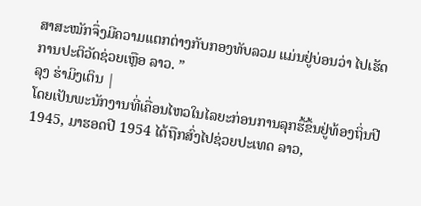ສາສະໝັກຈຶ່ງມີຄວາມແຕກຕ່າງກັບກອງທັບລວມ ແມ່ນຢູ່ບ່ອນວ່າ ໄປເຮັດການປະຕິວັດຊ່ວຍເຫຼືອ ລາວ. ”
ລຸງ ຮ່າມິງເຕິນ |
ໂດຍເປັນພະນັກງານທີ່ເຄື່ອນໄຫວໃນໄລຍະກ່ອນການລຸກຮື້ຂຶ້ນຢູ່ທ້ອງຖິ່ນປີ 1945, ມາຮອດປີ 1954 ໄດ້ຖືກສົ່ງໄປຊ່ວຍປະເທດ ລາວ,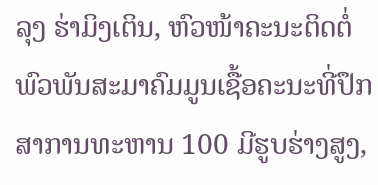ລຸງ ຮ່າມິງເຕິນ, ຫົວໜ້າຄະນະຕິດຕໍ່ພົວພັນສະມາຄົມມູນເຊື້ອຄະນະທີ່ປຶກສາການທະຫານ 100 ມີຮູບຮ່າງສູງ,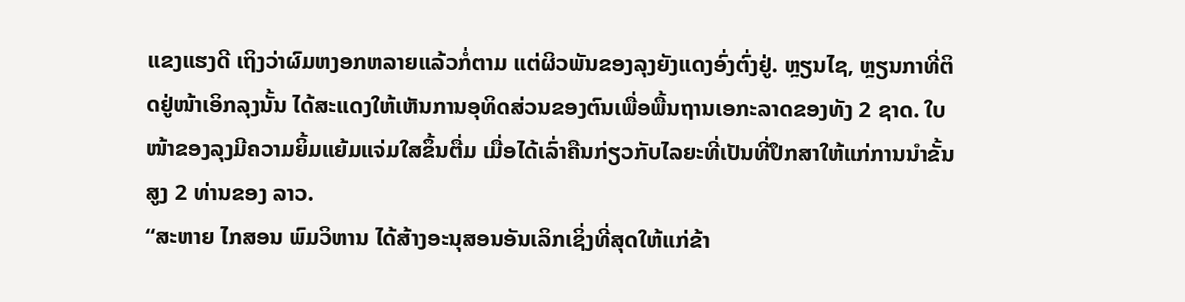ແຂງແຮງດີ ເຖິງວ່າຜົມຫງອກຫລາຍແລ້ວກໍ່ຕາມ ແຕ່ຜິວພັນຂອງລຸງຍັງແດງອົ່ງຕົ່ງຢູ່. ຫຼຽນໄຊ, ຫຼຽນກາທີ່ຕິດຢູ່ໜ້າເອິກລຸງນັ້ນ ໄດ້ສະແດງໃຫ້ເຫັນການອຸທິດສ່ວນຂອງຕົນເພື່ອພື້ນຖານເອກະລາດຂອງທັງ 2 ຊາດ. ໃບໜ້າຂອງລຸງມີຄວາມຍິ້ມແຍ້ມແຈ່ມໃສຂຶ້ນຕື່ມ ເມື່ອໄດ້ເລົ່າຄືນກ່ຽວກັບໄລຍະທີ່ເປັນທີ່ປຶກສາໃຫ້ແກ່ການນຳຂັ້ນສູງ 2 ທ່ານຂອງ ລາວ.
“ສະຫາຍ ໄກສອນ ພົມວິຫານ ໄດ້ສ້າງອະນຸສອນອັນເລິກເຊິ່ງທີ່ສຸດໃຫ້ແກ່ຂ້າ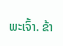ພະເຈົ້າ. ຂ້າ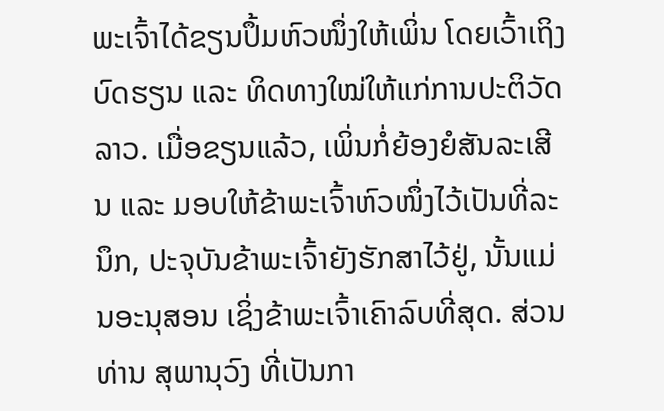ພະເຈົ້າໄດ້ຂຽນປຶ້ມຫົວໜຶ່ງໃຫ້ເພິ່ນ ໂດຍເວົ້າເຖິງບົດຮຽນ ແລະ ທິດທາງໃໝ່ໃຫ້ແກ່ການປະຕິວັດ ລາວ. ເມື່ອຂຽນແລ້ວ, ເພິ່ນກໍ່ຍ້ອງຍໍສັນລະເສີນ ແລະ ມອບໃຫ້ຂ້າພະເຈົ້າຫົວໜຶ່ງໄວ້ເປັນທີ່ລະນຶກ, ປະຈຸບັນຂ້າພະເຈົ້າຍັງຮັກສາໄວ້ຢູ່, ນັ້ນແມ່ນອະນຸສອນ ເຊິ່ງຂ້າພະເຈົ້າເຄົາລົບທີ່ສຸດ. ສ່ວນທ່ານ ສຸພານຸວົງ ທີ່ເປັນກາ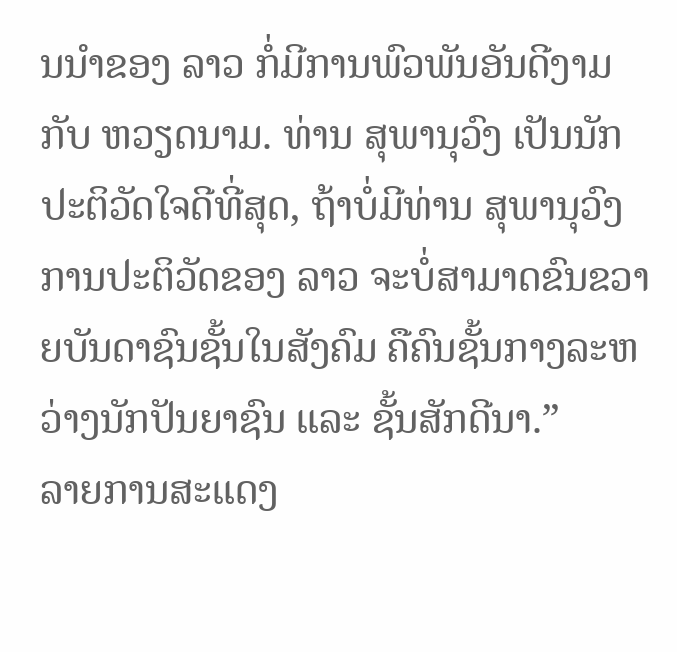ນນຳຂອງ ລາວ ກໍ່ມີການພົວພັນອັນດີງາມກັບ ຫວຽດນາມ. ທ່ານ ສຸພານຸວົງ ເປັນນັກປະຕິວັດໃຈດີທີ່ສຸດ, ຖ້າບໍ່ມີທ່ານ ສຸພານຸວົງ ການປະຕິວັດຂອງ ລາວ ຈະບໍ່ສາມາດຂົນຂວາຍບັນດາຊົນຊັ້ນໃນສັງຄົມ ຄືຄົນຊັ້ນກາງລະຫວ່າງນັກປັນຍາຊົນ ແລະ ຊັ້ນສັກດີນາ.”
ລາຍການສະແດງ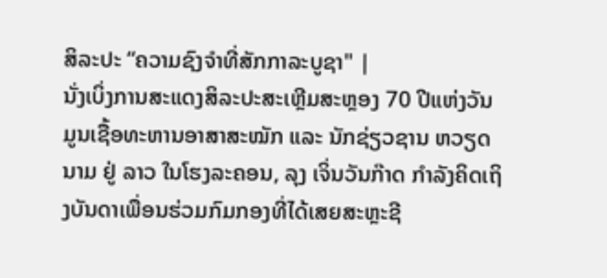ສິລະປະ “ຄວາມຊົງຈຳທີ່ສັກກາລະບູຊາ" |
ນັ່ງເບິ່ງການສະແດງສິລະປະສະເຫຼີມສະຫຼອງ 70 ປີແຫ່ງວັນມູນເຊື້ອທະຫານອາສາສະໝັກ ແລະ ນັກຊ່ຽວຊານ ຫວຽດນາມ ຢູ່ ລາວ ໃນໂຮງລະຄອນ, ລຸງ ເຈິ່ນວັນກ໊າດ ກຳລັງຄິດເຖິງບັນດາເພື່ອນຮ່ວມກົມກອງທີ່ໄດ້ເສຍສະຫຼະຊີ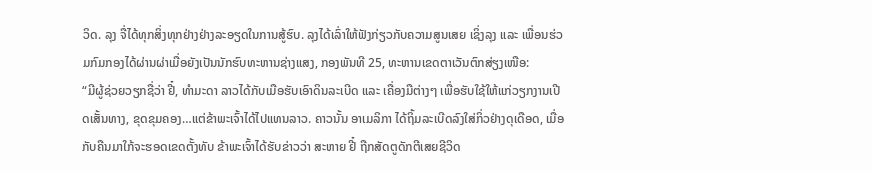ວິດ. ລຸງ ຈື່ໄດ້ທຸກສິ່ງທຸກຢ່າງຢ່າງລະອຽດໃນການສູ້ຮົບ. ລຸງໄດ້ເລົ່າໃຫ້ຟັງກ່ຽວກັບຄວາມສູນເສຍ ເຊິ່ງລຸງ ແລະ ເພື່ອນຮ່ວມກົມກອງໄດ້ຜ່ານຜ່າເມື່ອຍັງເປັນນັກຮົບທະຫານຊ່າງແສງ, ກອງພັນທີ 25, ທະຫານເຂດຕາເວັນຕົກສ່ຽງເໜືອ:
“ມີຜູ້ຊ່ວຍວຽກຊື່ວ່າ ຢີ໋, ທຳມະດາ ລາວໄດ້ກັບເມືອຮັບເອົາດິນລະເບີດ ແລະ ເຄື່ອງມືຕ່າງໆ ເພື່ອຮັບໃຊ້ໃຫ້ແກ່ວຽກງານເປີດເສັ້ນທາງ, ຂຸດຂຸມຄອງ…ແຕ່ຂ້າພະເຈົ້າໄດ້ໄປແທນລາວ. ຄາວນັ້ນ ອາເມລິກາ ໄດ້ຖິ້ມລະເບີດລົງໃສ່ກິ່ວຢ່າງດຸເດືອດ, ເມື່ອກັບຄືນມາໃກ້ຈະຮອດເຂດຕັ້ງທັບ ຂ້າພະເຈົ້າໄດ້ຮັບຂ່າວວ່າ ສະຫາຍ ຢີ໋ ຖືກສັດຕູດັກຕີເສຍຊີວິດ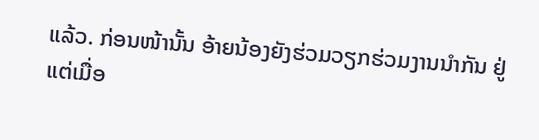ແລ້ວ. ກ່ອນໜ້ານັ້ນ ອ້າຍນ້ອງຍັງຮ່ວມວຽກຮ່ວມງານນຳກັນ ຢູ່ ແຕ່ເມື່ອ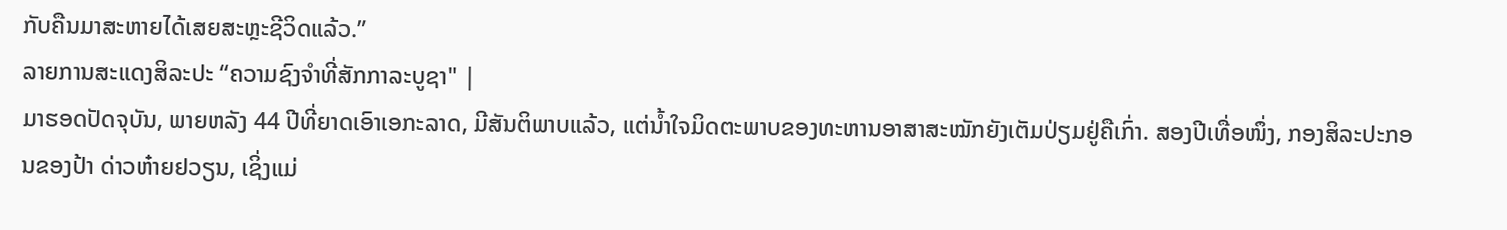ກັບຄືນມາສະຫາຍໄດ້ເສຍສະຫຼະຊີວິດແລ້ວ.”
ລາຍການສະແດງສິລະປະ “ຄວາມຊົງຈຳທີ່ສັກກາລະບູຊາ" |
ມາຮອດປັດຈຸບັນ, ພາຍຫລັງ 44 ປີທີ່ຍາດເອົາເອກະລາດ, ມີສັນຕິພາບແລ້ວ, ແຕ່ນ້ຳໃຈມິດຕະພາບຂອງທະຫານອາສາສະໝັກຍັງເຕັມປ່ຽມຢູ່ຄືເກົ່າ. ສອງປີເທື່ອໜຶ່ງ, ກອງສິລະປະກອນຂອງປ້າ ດ່າວຫ໋າຍຢວຽນ, ເຊິ່ງແມ່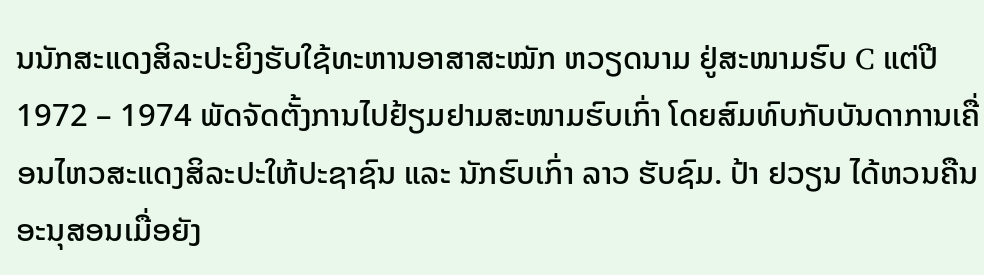ນນັກສະແດງສິລະປະຍິງຮັບໃຊ້ທະຫານອາສາສະໝັກ ຫວຽດນາມ ຢູ່ສະໜາມຮົບ C ແຕ່ປີ 1972 – 1974 ພັດຈັດຕັ້ງການໄປຢ້ຽມຢາມສະໜາມຮົບເກົ່າ ໂດຍສົມທົບກັບບັນດາການເຄື່ອນໄຫວສະແດງສິລະປະໃຫ້ປະຊາຊົນ ແລະ ນັກຮົບເກົ່າ ລາວ ຮັບຊົມ. ປ້າ ຢວຽນ ໄດ້ຫວນຄືນອະນຸສອນເມື່ອຍັງ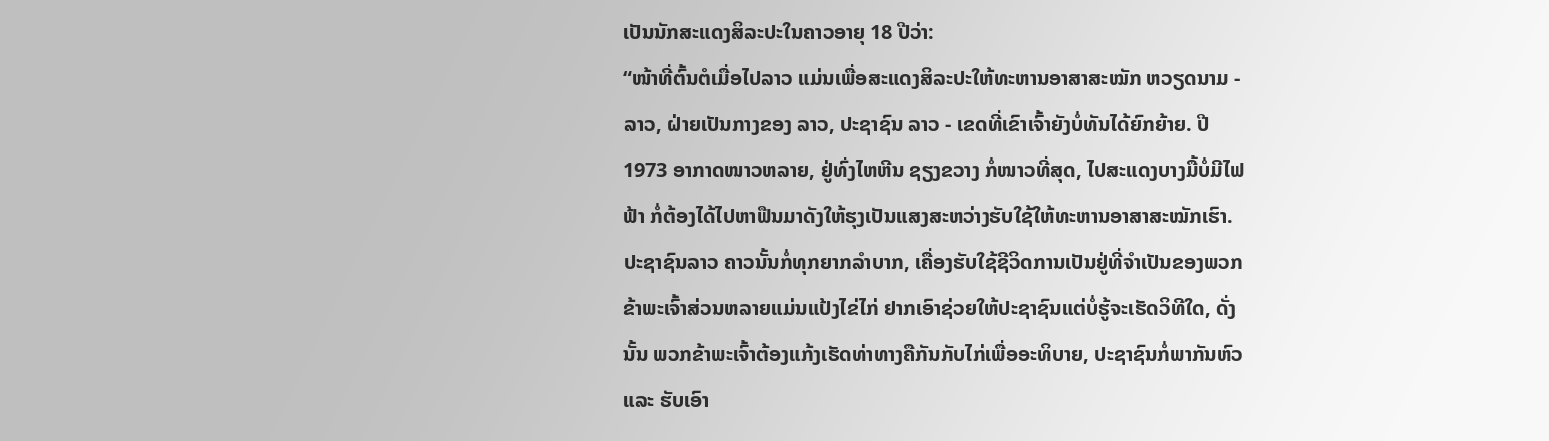ເປັນນັກສະແດງສິລະປະໃນຄາວອາຍຸ 18 ປີວ່າ:
“ໜ້າທີ່ຕົ້ນຕໍເມື່ອໄປລາວ ແມ່ນເພື່ອສະແດງສິລະປະໃຫ້ທະຫານອາສາສະໝັກ ຫວຽດນາມ - ລາວ, ຝ່າຍເປັນກາງຂອງ ລາວ, ປະຊາຊົນ ລາວ - ເຂດທີ່ເຂົາເຈົ້າຍັງບໍ່ທັນໄດ້ຍົກຍ້າຍ. ປີ 1973 ອາກາດໜາວຫລາຍ, ຢູ່ທົ່ງໄຫຫີນ ຊຽງຂວາງ ກໍ່ໜາວທີ່ສຸດ, ໄປສະແດງບາງມື້ບໍ່ມີໄຟຟ້າ ກໍ່ຕ້ອງໄດ້ໄປຫາຟືນມາດັງໃຫ້ຮຸງເປັນແສງສະຫວ່າງຮັບໃຊ້ໃຫ້ທະຫານອາສາສະໝັກເຮົາ. ປະຊາຊົນລາວ ຄາວນັ້ນກໍ່ທຸກຍາກລຳບາກ, ເຄື່ອງຮັບໃຊ້ຊີວິດການເປັນຢູ່ທີ່ຈຳເປັນຂອງພວກຂ້າພະເຈົ້າສ່ວນຫລາຍແມ່ນແປ້ງໄຂ່ໄກ່ ຢາກເອົາຊ່ວຍໃຫ້ປະຊາຊົນແຕ່ບໍ່ຮູ້ຈະເຮັດວິທີໃດ, ດັ່ງນັ້ນ ພວກຂ້າພະເຈົ້າຕ້ອງແກ້ງເຮັດທ່າທາງຄືກັນກັບໄກ່ເພື່ອອະທິບາຍ, ປະຊາຊົນກໍ່ພາກັນຫົວ ແລະ ຮັບເອົາ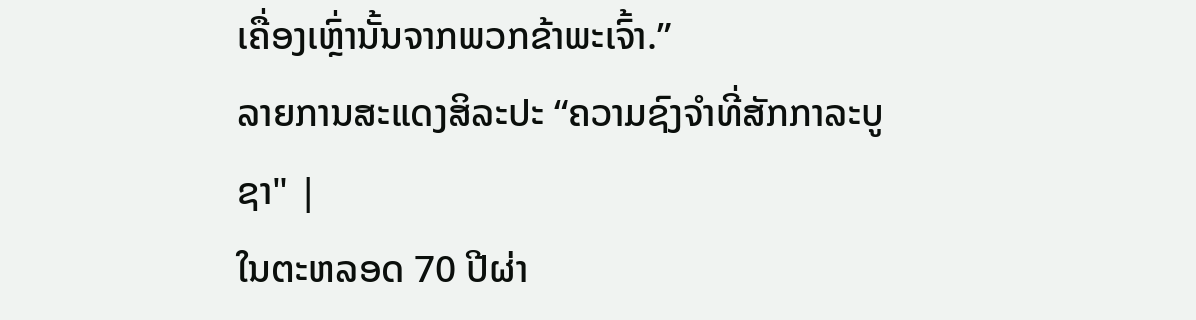ເຄື່ອງເຫຼົ່ານັ້ນຈາກພວກຂ້າພະເຈົ້າ.”
ລາຍການສະແດງສິລະປະ “ຄວາມຊົງຈຳທີ່ສັກກາລະບູຊາ" |
ໃນຕະຫລອດ 70 ປີຜ່າ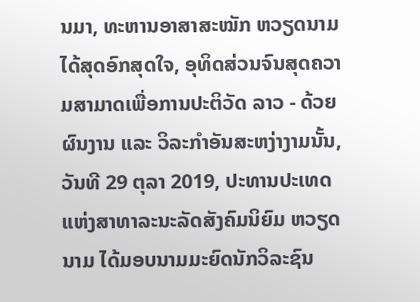ນມາ, ທະຫານອາສາສະໝັກ ຫວຽດນາມ ໄດ້ສຸດອົກສຸດໃຈ, ອຸທິດສ່ວນຈົນສຸດຄວາມສາມາດເພື່ອການປະຕິວັດ ລາວ - ດ້ວຍຜົນງານ ແລະ ວິລະກຳອັນສະຫງ່າງາມນັ້ນ, ວັນທີ 29 ຕຸລາ 2019, ປະທານປະເທດແຫ່ງສາທາລະນະລັດສັງຄົມນິຍົມ ຫວຽດນາມ ໄດ້ມອບນາມມະຍົດນັກວິລະຊົນ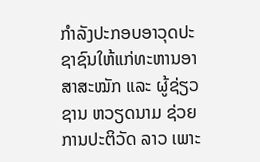ກຳລັງປະກອບອາວຸດປະຊາຊົນໃຫ້ແກ່ທະຫານອາສາສະໝັກ ແລະ ຜູ້ຊ່ຽວຊານ ຫວຽດນາມ ຊ່ວຍການປະຕິວັດ ລາວ ເພາະ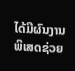ໄດ້ມີຜົນງານພິເສດຊ່ວຍ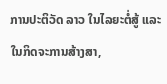ການປະຕິວັດ ລາວ ໃນໄລຍະຕໍ່ສູ້ ແລະ ໃນກິດຈະການສ້າງສາ,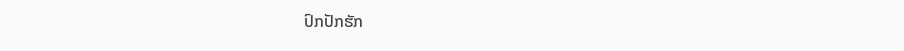ປົກປັກຮັກ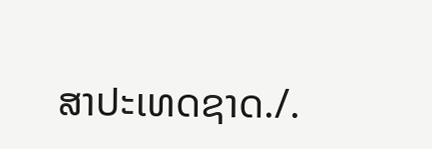ສາປະເທດຊາດ./.